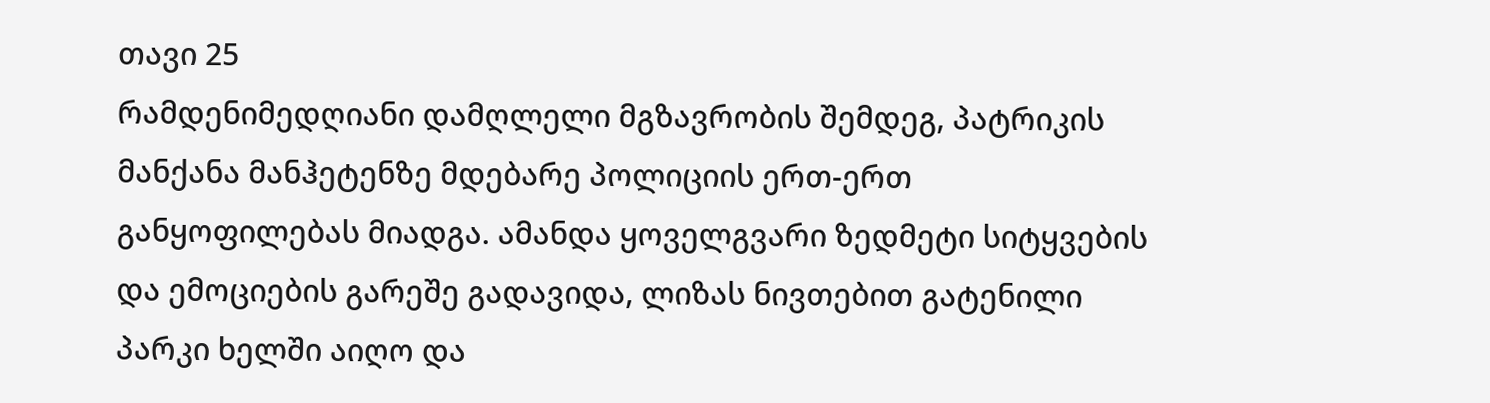თავი 25
რამდენიმედღიანი დამღლელი მგზავრობის შემდეგ, პატრიკის მანქანა მანჰეტენზე მდებარე პოლიციის ერთ-ერთ განყოფილებას მიადგა. ამანდა ყოველგვარი ზედმეტი სიტყვების და ემოციების გარეშე გადავიდა, ლიზას ნივთებით გატენილი პარკი ხელში აიღო და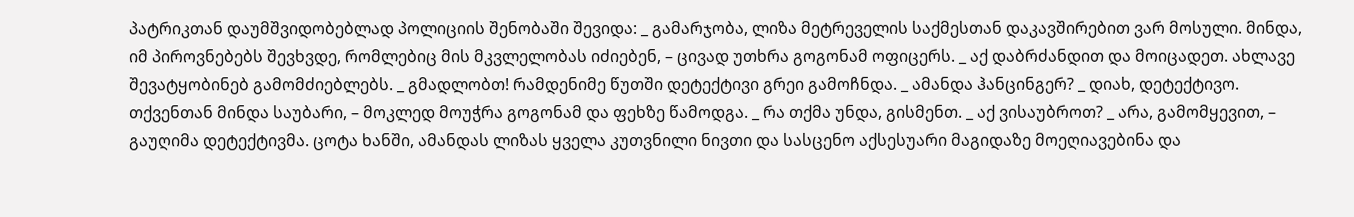პატრიკთან დაუმშვიდობებლად პოლიციის შენობაში შევიდა: _ გამარჯობა, ლიზა მეტრეველის საქმესთან დაკავშირებით ვარ მოსული. მინდა, იმ პიროვნებებს შევხვდე, რომლებიც მის მკვლელობას იძიებენ, – ცივად უთხრა გოგონამ ოფიცერს. _ აქ დაბრძანდით და მოიცადეთ. ახლავე შევატყობინებ გამომძიებლებს. _ გმადლობთ! რამდენიმე წუთში დეტექტივი გრეი გამოჩნდა. _ ამანდა ჰანცინგერ? _ დიახ, დეტექტივო. თქვენთან მინდა საუბარი, – მოკლედ მოუჭრა გოგონამ და ფეხზე წამოდგა. _ რა თქმა უნდა, გისმენთ. _ აქ ვისაუბროთ? _ არა, გამომყევით, – გაუღიმა დეტექტივმა. ცოტა ხანში, ამანდას ლიზას ყველა კუთვნილი ნივთი და სასცენო აქსესუარი მაგიდაზე მოეღიავებინა და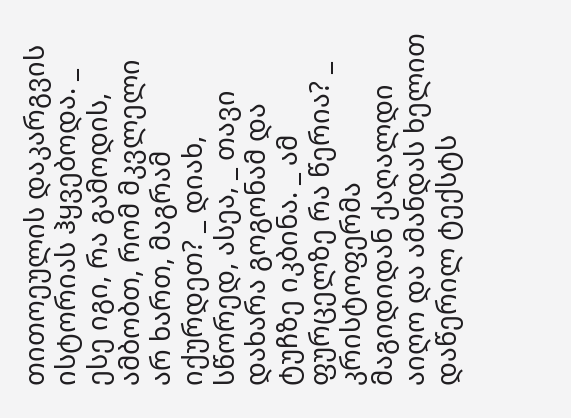თითოეულის დაკარგვის ისტორიას ჰყვებოდა. _ ესე იგი, რა გამოდის, ამბობთ, რომ მკვლელი არ ხართ, მაგრამ იქურდეთ? _ დიახ, სწორედ, ასეა, _ თავი დახარა გოგონამ და ტუჩზე იკბინა. _ ამ ფურცელზე რა წერია? _ კრისტოფერმა მაგიდიდან ქაღალდი აიღო და ამანდას ხელით დაწერილ ტექსტს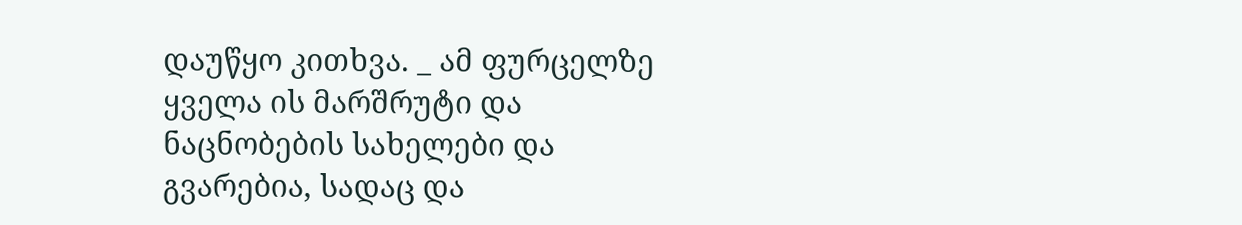დაუწყო კითხვა. _ ამ ფურცელზე ყველა ის მარშრუტი და ნაცნობების სახელები და გვარებია, სადაც და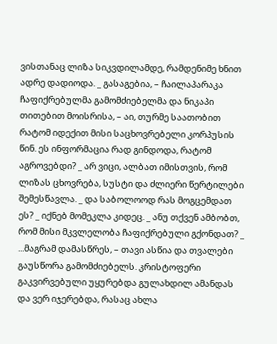ვისთანაც ლიზა სიკვდილამდე, რამდენიმე ხნით ადრე დადიოდა. _ გასაგებია, – ჩაილაპარაკა ჩაფიქრებულმა გამომძიებელმა და ნიკაპი თითებით მოისრისა, – აი, თურმე საათობით რატომ იდექით მისი საცხოვრებელი კორპუსის წინ. ეს ინფორმაცია რად გინდოდა, რატომ აგროვებდი? _ არ ვიცი, ალბათ იმისთვის, რომ ლიზას ცხოვრება, სუსტი და ძლიერი წერტილები შემესწავლა. _ და საბოლოოდ რას მოგცემდათ ეს? _ იქნებ მომეკლა კიდეც. _ ანუ თქვენ ამბობთ, რომ მისი მკვლელობა ჩაფიქრებული გქონდათ? _ ...მაგრამ დამასწრეს, – თავი ასწია და თვალები გაუსწორა გამომძიებელს. კრისტოფერი გაკვირვებული უყურებდა გულახდილ ამანდას და ვერ იჯერებდა, რასაც ახლა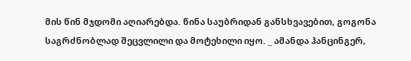მის წინ მჯდომი აღიარებდა. წინა საუბრიდან განსხვავებით, გოგონა საგრძნობლად შეცვლილი და მოტეხილი იყო. _ ამანდა ჰანცინგერ,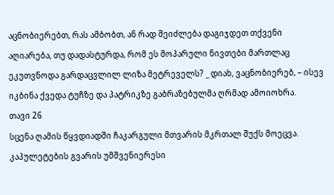აცნობიერებთ, რას ამბობთ, ან რად შეიძლება დაგიჯდეთ თქვენი აღიარება, თუ დადასტურდა, რომ ეს მოპარული ნივთები მართლაც ეკუთვნოდა გარდაცვლილ ლიზა მეტრეველს? _ დიახ, ვაცნობიერებ, – ისევ იკბინა ქვედა ტუჩზე და პატრიკზე გაბრაზებულმა ღრმად ამოიოხრა.
თავი 26
სცენა ღამის წყვდიადში ჩაკარგული მთვარის მკრთალ შუქს მოეცვა. კაპულეტების გვარის უმშვენიერესი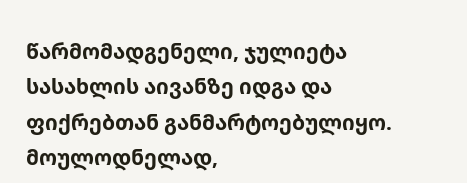წარმომადგენელი, ჯულიეტა სასახლის აივანზე იდგა და ფიქრებთან განმარტოებულიყო. მოულოდნელად,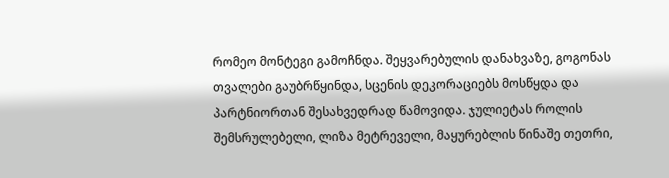რომეო მონტეგი გამოჩნდა. შეყვარებულის დანახვაზე, გოგონას თვალები გაუბრწყინდა, სცენის დეკორაციებს მოსწყდა და პარტნიორთან შესახვედრად წამოვიდა. ჯულიეტას როლის შემსრულებელი, ლიზა მეტრეველი, მაყურებლის წინაშე თეთრი,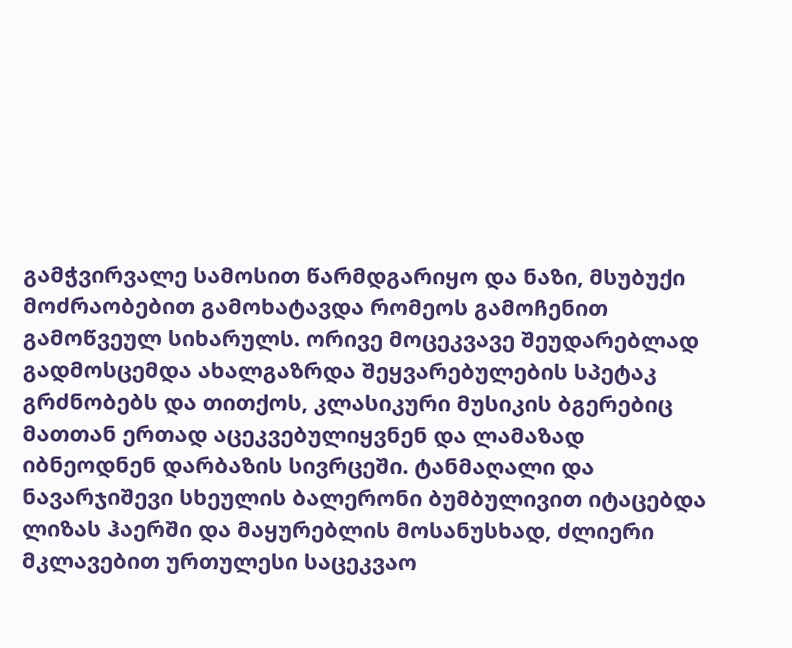გამჭვირვალე სამოსით წარმდგარიყო და ნაზი, მსუბუქი მოძრაობებით გამოხატავდა რომეოს გამოჩენით გამოწვეულ სიხარულს. ორივე მოცეკვავე შეუდარებლად გადმოსცემდა ახალგაზრდა შეყვარებულების სპეტაკ გრძნობებს და თითქოს, კლასიკური მუსიკის ბგერებიც მათთან ერთად აცეკვებულიყვნენ და ლამაზად იბნეოდნენ დარბაზის სივრცეში. ტანმაღალი და ნავარჯიშევი სხეულის ბალერონი ბუმბულივით იტაცებდა ლიზას ჰაერში და მაყურებლის მოსანუსხად, ძლიერი მკლავებით ურთულესი საცეკვაო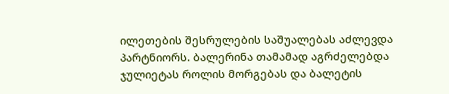ილეთების შესრულების საშუალებას აძლევდა პარტნიორს. ბალერინა თამამად აგრძელებდა ჯულიეტას როლის მორგებას და ბალეტის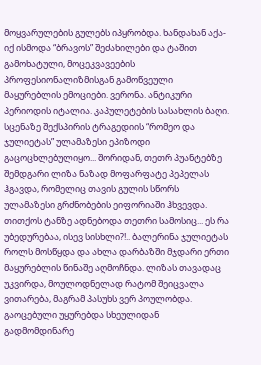მოყვარულების გულებს იპყრობდა. ხანდახან აქა-იქ ისმოდა “ბრავოს” შეძახილები და ტაშით გამოხატული, მოცეკვავეების პროფესიონალიზმისგან გამოწვეული მაყურებლის ემოციები. ვერონა. ანტიკური პერიოდის იტალია. კაპულეტების სასახლის ბაღი. სცენაზე შექსპირის ტრაგედიის “რომეო და ჯულიეტას” ულამაზესი ეპიზოდი გაცოცხლებულიყო... შორიდან, თეთრ პუანტებზე შემდგარი ლიზა ნაზად მოფარფატე პეპელას ჰგავდა, რომელიც თავის გულის სწორს ულამაზესი გრძნობების ეიფორიაში ჰხვევდა. თითქოს ტანზე ადნებოდა თეთრი სამოსიც... ეს რა უბედურებაა, ისევ სისხლი?!.. ბალერინა ჯულიეტას როლს მოსწყდა და ახლა დარბაზში მჯდარი ერთი მაყურებლის წინაშე აღმოჩნდა. ლიზას თავადაც უკვირდა, მოულოდნელად რატომ შეიცვალა ვითარება, მაგრამ პასუხს ვერ პოულობდა. გაოცებული უყურებდა სხეულიდან გადმომდინარე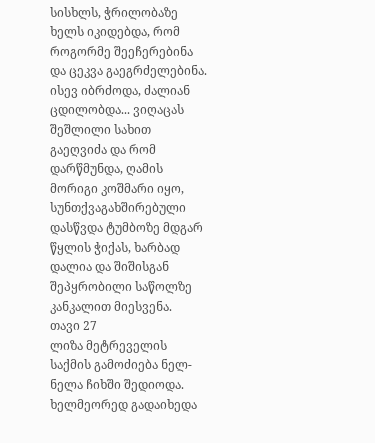სისხლს, ჭრილობაზე ხელს იკიდებდა, რომ როგორმე შეეჩერებინა და ცეკვა გაეგრძელებინა. ისევ იბრძოდა, ძალიან ცდილობდა... ვიღაცას შეშლილი სახით გაეღვიძა და რომ დარწმუნდა, ღამის მორიგი კოშმარი იყო, სუნთქვაგახშირებული დასწვდა ტუმბოზე მდგარ წყლის ჭიქას, ხარბად დალია და შიშისგან შეპყრობილი საწოლზე კანკალით მიესვენა.
თავი 27
ლიზა მეტრეველის საქმის გამოძიება ნელ-ნელა ჩიხში შედიოდა. ხელმეორედ გადაიხედა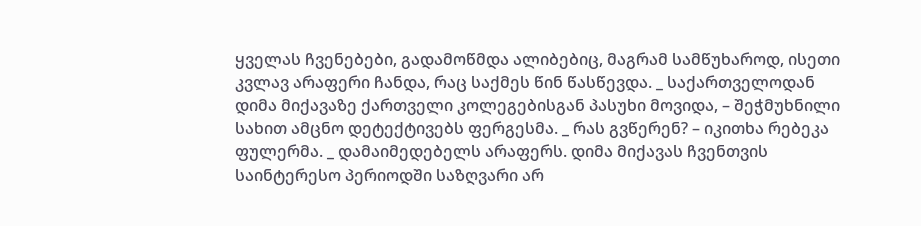ყველას ჩვენებები, გადამოწმდა ალიბებიც, მაგრამ სამწუხაროდ, ისეთი კვლავ არაფერი ჩანდა, რაც საქმეს წინ წასწევდა. _ საქართველოდან დიმა მიქავაზე ქართველი კოლეგებისგან პასუხი მოვიდა, – შეჭმუხნილი სახით ამცნო დეტექტივებს ფერგესმა. _ რას გვწერენ? – იკითხა რებეკა ფულერმა. _ დამაიმედებელს არაფერს. დიმა მიქავას ჩვენთვის საინტერესო პერიოდში საზღვარი არ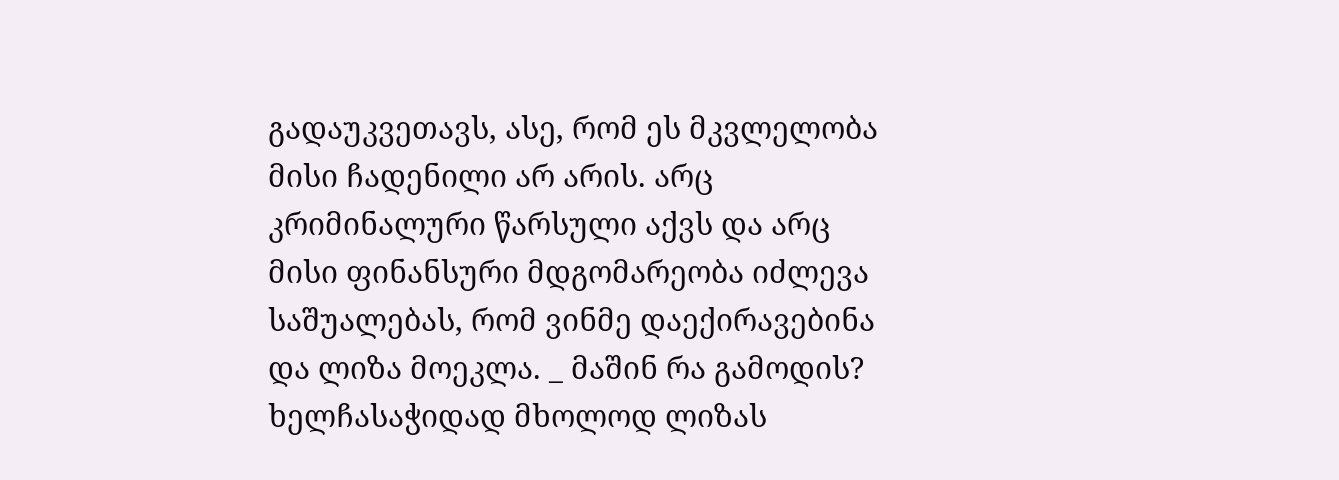გადაუკვეთავს, ასე, რომ ეს მკვლელობა მისი ჩადენილი არ არის. არც კრიმინალური წარსული აქვს და არც მისი ფინანსური მდგომარეობა იძლევა საშუალებას, რომ ვინმე დაექირავებინა და ლიზა მოეკლა. _ მაშინ რა გამოდის? ხელჩასაჭიდად მხოლოდ ლიზას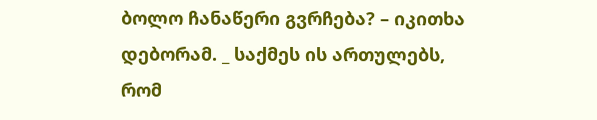ბოლო ჩანაწერი გვრჩება? – იკითხა დებორამ. _ საქმეს ის ართულებს, რომ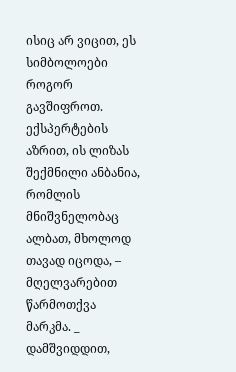ისიც არ ვიცით, ეს სიმბოლოები როგორ გავშიფროთ. ექსპერტების აზრით, ის ლიზას შექმნილი ანბანია, რომლის მნიშვნელობაც ალბათ, მხოლოდ თავად იცოდა, – მღელვარებით წარმოთქვა მარკმა. _ დამშვიდდით,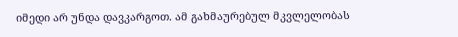იმედი არ უნდა დავკარგოთ. ამ გახმაურებულ მკვლელობას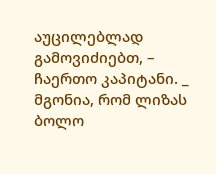აუცილებლად გამოვიძიებთ, – ჩაერთო კაპიტანი. _ მგონია, რომ ლიზას ბოლო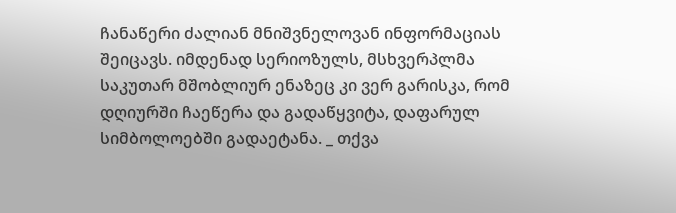ჩანაწერი ძალიან მნიშვნელოვან ინფორმაციას შეიცავს. იმდენად სერიოზულს, მსხვერპლმა საკუთარ მშობლიურ ენაზეც კი ვერ გარისკა, რომ დღიურში ჩაეწერა და გადაწყვიტა, დაფარულ სიმბოლოებში გადაეტანა. _ თქვა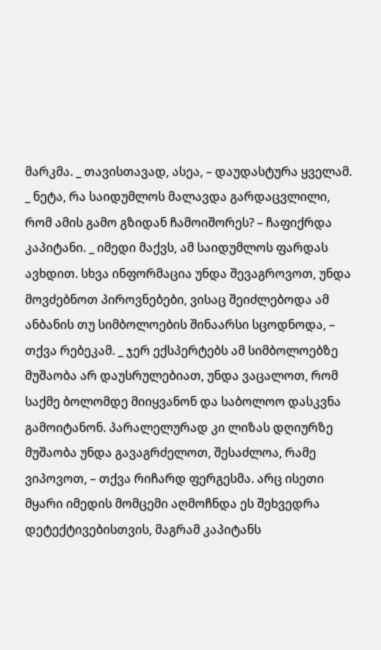მარკმა. _ თავისთავად, ასეა, – დაუდასტურა ყველამ. _ ნეტა, რა საიდუმლოს მალავდა გარდაცვლილი, რომ ამის გამო გზიდან ჩამოიშორეს? – ჩაფიქრდა კაპიტანი. _ იმედი მაქვს, ამ საიდუმლოს ფარდას ავხდით. სხვა ინფორმაცია უნდა შევაგროვოთ, უნდა მოვძებნოთ პიროვნებები, ვისაც შეიძლებოდა ამ ანბანის თუ სიმბოლოების შინაარსი სცოდნოდა, – თქვა რებეკამ. _ ჯერ ექსპერტებს ამ სიმბოლოებზე მუშაობა არ დაუსრულებიათ, უნდა ვაცალოთ, რომ საქმე ბოლომდე მიიყვანონ და საბოლოო დასკვნა გამოიტანონ. პარალელურად კი ლიზას დღიურზე მუშაობა უნდა გავაგრძელოთ, შესაძლოა, რამე ვიპოვოთ, – თქვა რიჩარდ ფერგესმა. არც ისეთი მყარი იმედის მომცემი აღმოჩნდა ეს შეხვედრა დეტექტივებისთვის, მაგრამ კაპიტანს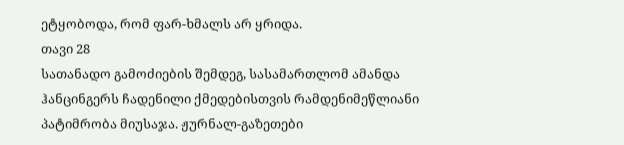ეტყობოდა, რომ ფარ-ხმალს არ ყრიდა.
თავი 28
სათანადო გამოძიების შემდეგ, სასამართლომ ამანდა ჰანცინგერს ჩადენილი ქმედებისთვის რამდენიმეწლიანი პატიმრობა მიუსაჯა. ჟურნალ-გაზეთები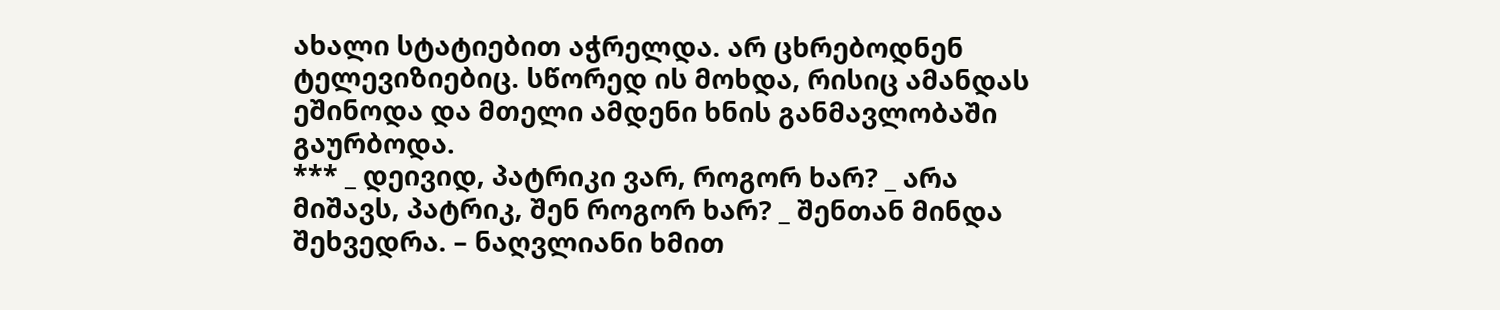ახალი სტატიებით აჭრელდა. არ ცხრებოდნენ ტელევიზიებიც. სწორედ ის მოხდა, რისიც ამანდას ეშინოდა და მთელი ამდენი ხნის განმავლობაში გაურბოდა.
*** _ დეივიდ, პატრიკი ვარ, როგორ ხარ? _ არა მიშავს, პატრიკ, შენ როგორ ხარ? _ შენთან მინდა შეხვედრა. – ნაღვლიანი ხმით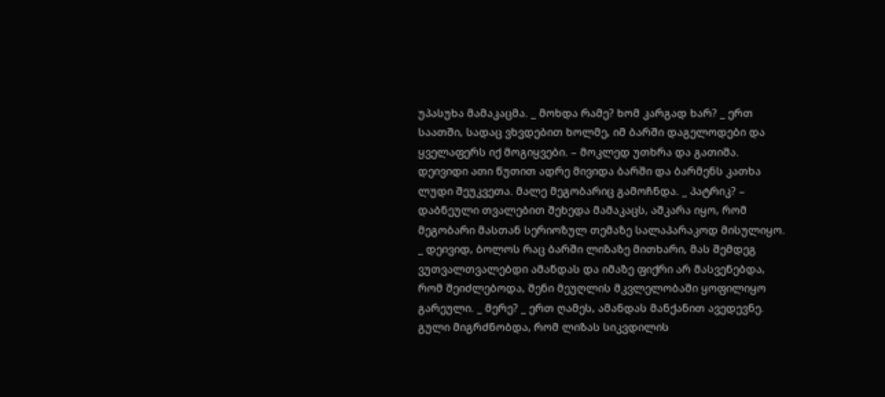უპასუხა მამაკაცმა. _ მოხდა რამე? ხომ კარგად ხარ? _ ერთ საათში, სადაც ვხვდებით ხოლმე, იმ ბარში დაგელოდები და ყველაფერს იქ მოგიყვები. – მოკლედ უთხრა და გათიშა. დეივიდი ათი წუთით ადრე მივიდა ბარში და ბარმენს კათხა ლუდი შეუკვეთა. მალე მეგობარიც გამოჩნდა. _ პატრიკ? – დაბნეული თვალებით შეხედა მამაკაცს, აშკარა იყო, რომ მეგობარი მასთან სერიოზულ თემაზე სალაპარაკოდ მისულიყო. _ დეივიდ, ბოლოს რაც ბარში ლიზაზე მითხარი, მას შემდეგ ვუთვალთვალებდი ამანდას და იმაზე ფიქრი არ მასვენებდა, რომ შეიძლებოდა, შენი მეუღლის მკვლელობაში ყოფილიყო გარეული. _ მერე? _ ერთ ღამეს, ამანდას მანქანით ავედევნე. გული მიგრძნობდა, რომ ლიზას სიკვდილის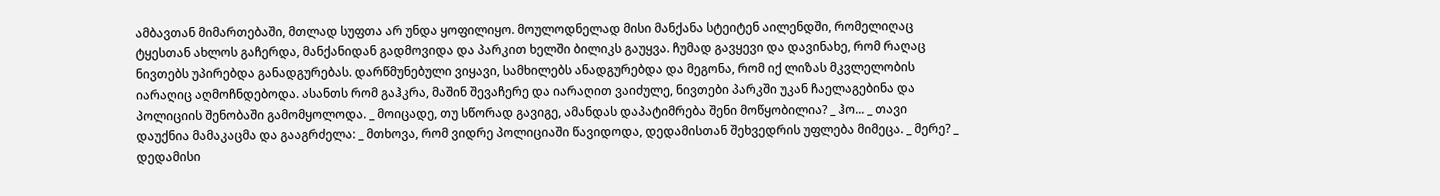ამბავთან მიმართებაში, მთლად სუფთა არ უნდა ყოფილიყო. მოულოდნელად მისი მანქანა სტეიტენ აილენდში, რომელიღაც ტყესთან ახლოს გაჩერდა, მანქანიდან გადმოვიდა და პარკით ხელში ბილიკს გაუყვა. ჩუმად გავყევი და დავინახე, რომ რაღაც ნივთებს უპირებდა განადგურებას. დარწმუნებული ვიყავი, სამხილებს ანადგურებდა და მეგონა, რომ იქ ლიზას მკვლელობის იარაღიც აღმოჩნდებოდა. ასანთს რომ გაჰკრა, მაშინ შევაჩერე და იარაღით ვაიძულე, ნივთები პარკში უკან ჩაელაგებინა და პოლიციის შენობაში გამომყოლოდა. _ მოიცადე, თუ სწორად გავიგე, ამანდას დაპატიმრება შენი მოწყობილია? _ ჰო... _ თავი დაუქნია მამაკაცმა და გააგრძელა: _ მთხოვა, რომ ვიდრე პოლიციაში წავიდოდა, დედამისთან შეხვედრის უფლება მიმეცა. _ მერე? _ დედამისი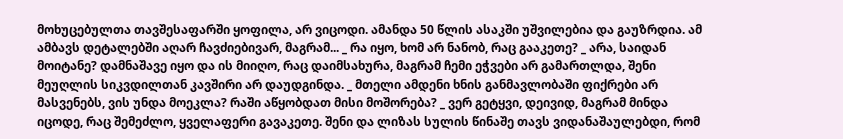მოხუცებულთა თავშესაფარში ყოფილა, არ ვიცოდი. ამანდა 50 წლის ასაკში უშვილებია და გაუზრდია. ამ ამბავს დეტალებში აღარ ჩავძიებივარ, მაგრამ... _ რა იყო, ხომ არ ნანობ, რაც გააკეთე? _ არა, საიდან მოიტანე? დამნაშავე იყო და ის მიიღო, რაც დაიმსახურა, მაგრამ ჩემი ეჭვები არ გამართლდა, შენი მეუღლის სიკვდილთან კავშირი არ დაუდგინდა. _ მთელი ამდენი ხნის განმავლობაში ფიქრები არ მასვენებს, ვის უნდა მოეკლა? რაში აწყობდათ მისი მოშორება? _ ვერ გეტყვი, დეივიდ, მაგრამ მინდა იცოდე, რაც შემეძლო, ყველაფერი გავაკეთე. შენი და ლიზას სულის წინაშე თავს ვიდანაშაულებდი, რომ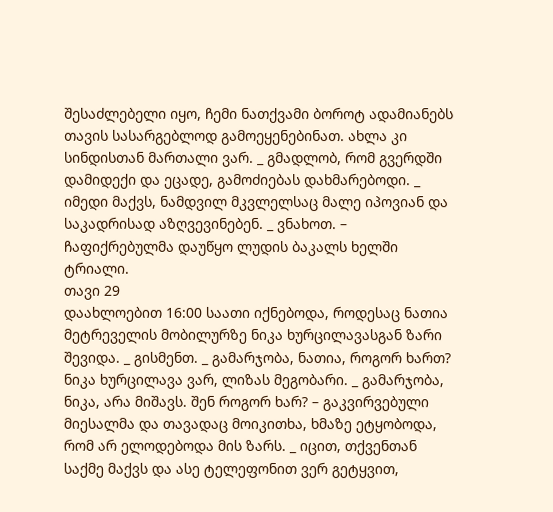შესაძლებელი იყო, ჩემი ნათქვამი ბოროტ ადამიანებს თავის სასარგებლოდ გამოეყენებინათ. ახლა კი სინდისთან მართალი ვარ. _ გმადლობ, რომ გვერდში დამიდექი და ეცადე, გამოძიებას დახმარებოდი. _ იმედი მაქვს, ნამდვილ მკვლელსაც მალე იპოვიან და საკადრისად აზღვევინებენ. _ ვნახოთ. – ჩაფიქრებულმა დაუწყო ლუდის ბაკალს ხელში ტრიალი.
თავი 29
დაახლოებით 16:00 საათი იქნებოდა, როდესაც ნათია მეტრეველის მობილურზე ნიკა ხურცილავასგან ზარი შევიდა. _ გისმენთ. _ გამარჯობა, ნათია, როგორ ხართ? ნიკა ხურცილავა ვარ, ლიზას მეგობარი. _ გამარჯობა, ნიკა, არა მიშავს. შენ როგორ ხარ? – გაკვირვებული მიესალმა და თავადაც მოიკითხა, ხმაზე ეტყობოდა, რომ არ ელოდებოდა მის ზარს. _ იცით, თქვენთან საქმე მაქვს და ასე ტელეფონით ვერ გეტყვით,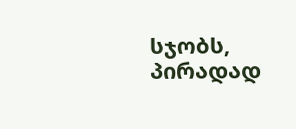სჯობს, პირადად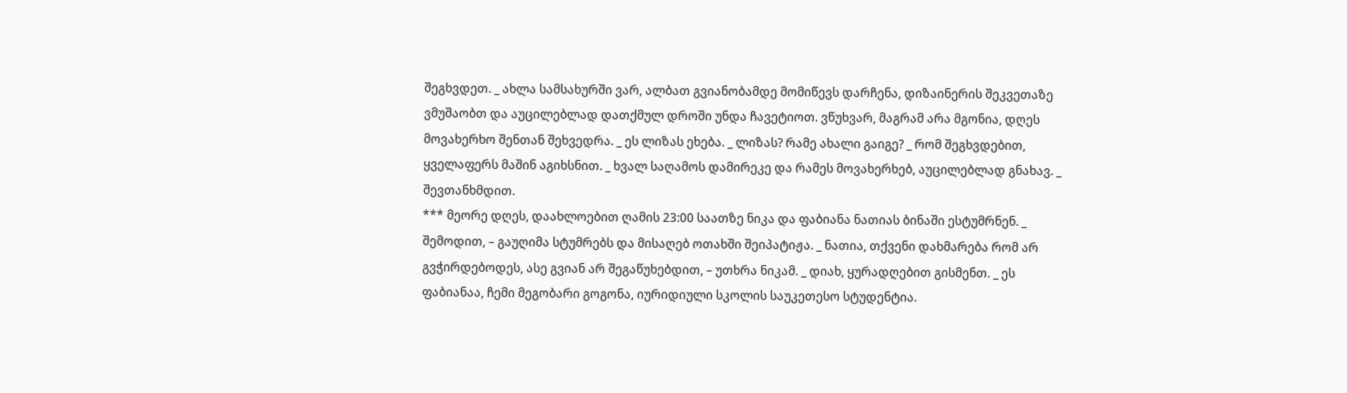შეგხვდეთ. _ ახლა სამსახურში ვარ, ალბათ გვიანობამდე მომიწევს დარჩენა, დიზაინერის შეკვეთაზე ვმუშაობთ და აუცილებლად დათქმულ დროში უნდა ჩავეტიოთ. ვწუხვარ, მაგრამ არა მგონია, დღეს მოვახერხო შენთან შეხვედრა. _ ეს ლიზას ეხება. _ ლიზას? რამე ახალი გაიგე? _ რომ შეგხვდებით, ყველაფერს მაშინ აგიხსნით. _ ხვალ საღამოს დამირეკე და რამეს მოვახერხებ, აუცილებლად გნახავ. _ შევთანხმდით.
*** მეორე დღეს, დაახლოებით ღამის 23:00 საათზე ნიკა და ფაბიანა ნათიას ბინაში ესტუმრნენ. _ შემოდით, – გაუღიმა სტუმრებს და მისაღებ ოთახში შეიპატიჟა. _ ნათია, თქვენი დახმარება რომ არ გვჭირდებოდეს, ასე გვიან არ შეგაწუხებდით, – უთხრა ნიკამ. _ დიახ, ყურადღებით გისმენთ. _ ეს ფაბიანაა, ჩემი მეგობარი გოგონა, იურიდიული სკოლის საუკეთესო სტუდენტია.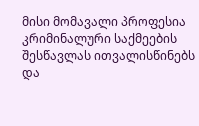მისი მომავალი პროფესია კრიმინალური საქმეების შესწავლას ითვალისწინებს და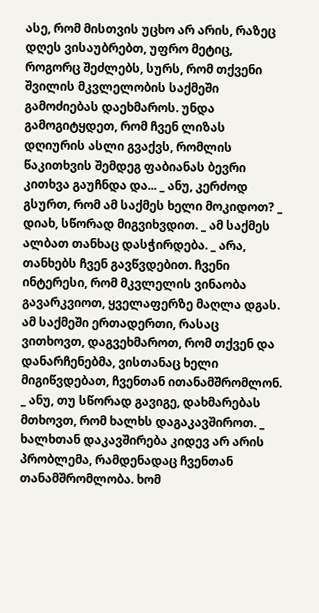ასე, რომ მისთვის უცხო არ არის, რაზეც დღეს ვისაუბრებთ, უფრო მეტიც, როგორც შეძლებს, სურს, რომ თქვენი შვილის მკვლელობის საქმეში გამოძიებას დაეხმაროს. უნდა გამოგიტყდეთ, რომ ჩვენ ლიზას დღიურის ასლი გვაქვს, რომლის წაკითხვის შემდეგ ფაბიანას ბევრი კითხვა გაუჩნდა და... _ ანუ, კერძოდ გსურთ, რომ ამ საქმეს ხელი მოკიდოთ? _ დიახ, სწორად მიგვიხვდით. _ ამ საქმეს ალბათ თანხაც დასჭირდება. _ არა, თანხებს ჩვენ გავწვდებით. ჩვენი ინტერესი, რომ მკვლელის ვინაობა გავარკვიოთ, ყველაფერზე მაღლა დგას. ამ საქმეში ერთადერთი, რასაც ვითხოვთ, დაგვეხმაროთ, რომ თქვენ და დანარჩენებმა, ვისთანაც ხელი მიგიწვდებათ, ჩვენთან ითანამშრომლონ. _ ანუ, თუ სწორად გავიგე, დახმარებას მთხოვთ, რომ ხალხს დაგაკავშიროთ. _ ხალხთან დაკავშირება კიდევ არ არის პრობლემა, რამდენადაც ჩვენთან თანამშრომლობა. ხომ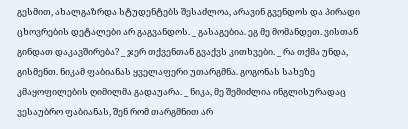გესმით, ახალგაზრდა სტუდენტებს შესაძლოა, არავინ გვენდოს და პირადი ცხოვრების დეტალები არ გაგვანდოს. _ გასაგებია. ეგ მე მომანდეთ. ვისთან გინდათ დაკავშირება? _ ჯერ თქვენთან გვაქვს კითხვები. _ რა თქმა უნდა, გისმენთ. ნიკამ ფაბიანას ყველაფერი უთარგმნა. გოგონას სახეზე კმაყოფილების ღიმილმა გადაუარა. _ ნიკა, მე შემიძლია ინგლისურადაც ვესაუბრო ფაბიანას, შენ რომ თარგმნით არ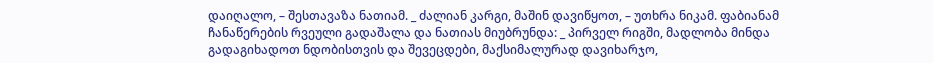დაიღალო, – შესთავაზა ნათიამ. _ ძალიან კარგი, მაშინ დავიწყოთ, – უთხრა ნიკამ. ფაბიანამ ჩანაწერების რვეული გადაშალა და ნათიას მიუბრუნდა: _ პირველ რიგში, მადლობა მინდა გადაგიხადოთ ნდობისთვის და შევეცდები, მაქსიმალურად დავიხარჯო,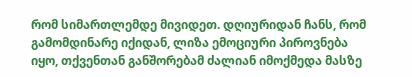რომ სიმართლემდე მივიდეთ. დღიურიდან ჩანს, რომ გამომდინარე იქიდან, ლიზა ემოციური პიროვნება იყო, თქვენთან განშორებამ ძალიან იმოქმედა მასზე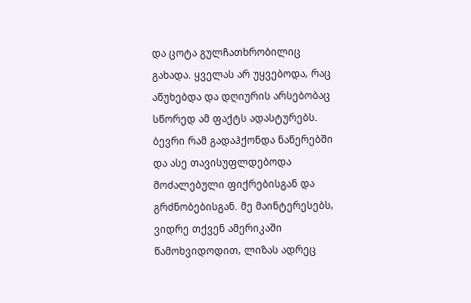და ცოტა გულჩათხრობილიც გახადა. ყველას არ უყვებოდა, რაც აწუხებდა და დღიურის არსებობაც სწორედ ამ ფაქტს ადასტურებს. ბევრი რამ გადაჰქონდა ნაწერებში და ასე თავისუფლდებოდა მოძალებული ფიქრებისგან და გრძნობებისგან. მე მაინტერესებს, ვიდრე თქვენ ამერიკაში წამოხვიდოდით, ლიზას ადრეც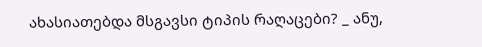ახასიათებდა მსგავსი ტიპის რაღაცები? _ ანუ,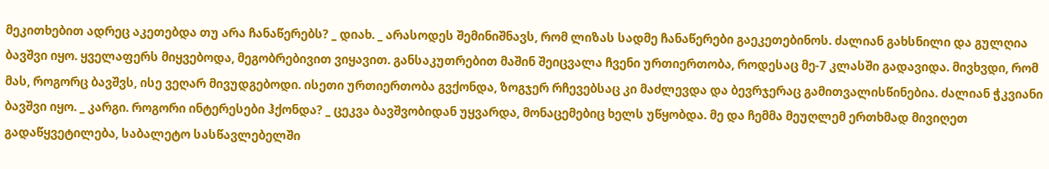მეკითხებით ადრეც აკეთებდა თუ არა ჩანაწერებს? _ დიახ. _ არასოდეს შემინიშნავს, რომ ლიზას სადმე ჩანაწერები გაეკეთებინოს. ძალიან გახსნილი და გულღია ბავშვი იყო. ყველაფერს მიყვებოდა, მეგობრებივით ვიყავით. განსაკუთრებით მაშინ შეიცვალა ჩვენი ურთიერთობა, როდესაც მე-7 კლასში გადავიდა. მივხვდი, რომ მას, როგორც ბავშვს, ისე ვეღარ მივუდგებოდი. ისეთი ურთიერთობა გვქონდა, ზოგჯერ რჩევებსაც კი მაძლევდა და ბევრჯერაც გამითვალისწინებია. ძალიან ჭკვიანი ბავშვი იყო. _ კარგი. როგორი ინტერესები ჰქონდა? _ ცეკვა ბავშვობიდან უყვარდა, მონაცემებიც ხელს უწყობდა. მე და ჩემმა მეუღლემ ერთხმად მივიღეთ გადაწყვეტილება, საბალეტო სასწავლებელში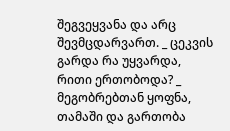შეგვეყვანა და არც შევმცდარვართ. _ ცეკვის გარდა რა უყვარდა, რითი ერთობოდა? _ მეგობრებთან ყოფნა, თამაში და გართობა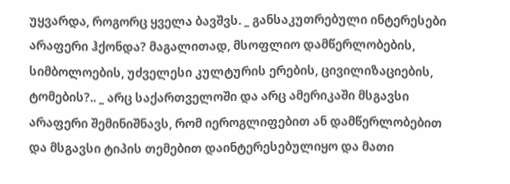უყვარდა, როგორც ყველა ბავშვს. _ განსაკუთრებული ინტერესები არაფერი ჰქონდა? მაგალითად, მსოფლიო დამწერლობების, სიმბოლოების, უძველესი კულტურის ერების, ცივილიზაციების, ტომების?.. _ არც საქართველოში და არც ამერიკაში მსგავსი არაფერი შემინიშნავს, რომ იეროგლიფებით ან დამწერლობებით და მსგავსი ტიპის თემებით დაინტერესებულიყო და მათი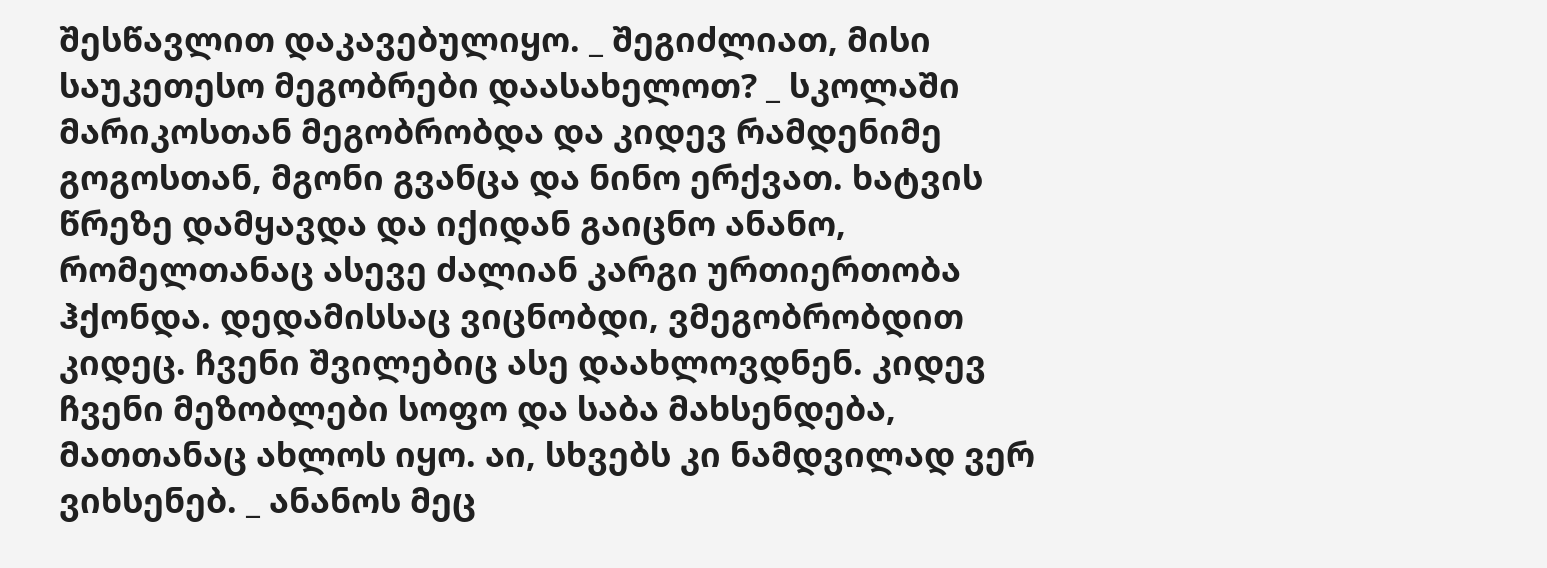შესწავლით დაკავებულიყო. _ შეგიძლიათ, მისი საუკეთესო მეგობრები დაასახელოთ? _ სკოლაში მარიკოსთან მეგობრობდა და კიდევ რამდენიმე გოგოსთან, მგონი გვანცა და ნინო ერქვათ. ხატვის წრეზე დამყავდა და იქიდან გაიცნო ანანო, რომელთანაც ასევე ძალიან კარგი ურთიერთობა ჰქონდა. დედამისსაც ვიცნობდი, ვმეგობრობდით კიდეც. ჩვენი შვილებიც ასე დაახლოვდნენ. კიდევ ჩვენი მეზობლები სოფო და საბა მახსენდება, მათთანაც ახლოს იყო. აი, სხვებს კი ნამდვილად ვერ ვიხსენებ. _ ანანოს მეც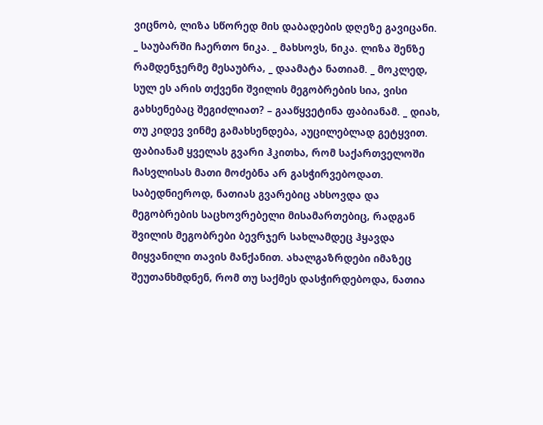ვიცნობ, ლიზა სწორედ მის დაბადების დღეზე გავიცანი. _ საუბარში ჩაერთო ნიკა. _ მახსოვს, ნიკა. ლიზა შენზე რამდენჯერმე მესაუბრა, _ დაამატა ნათიამ. _ მოკლედ, სულ ეს არის თქვენი შვილის მეგობრების სია, ვისი გახსენებაც შეგიძლიათ? – გააწყვეტინა ფაბიანამ. _ დიახ, თუ კიდევ ვინმე გამახსენდება, აუცილებლად გეტყვით. ფაბიანამ ყველას გვარი ჰკითხა, რომ საქართველოში ჩასვლისას მათი მოძებნა არ გასჭირვებოდათ. საბედნიეროდ, ნათიას გვარებიც ახსოვდა და მეგობრების საცხოვრებელი მისამართებიც, რადგან შვილის მეგობრები ბევრჯერ სახლამდეც ჰყავდა მიყვანილი თავის მანქანით. ახალგაზრდები იმაზეც შეუთანხმდნენ, რომ თუ საქმეს დასჭირდებოდა, ნათია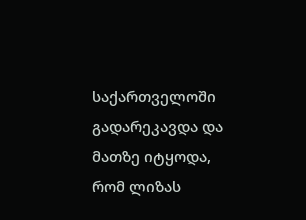საქართველოში გადარეკავდა და მათზე იტყოდა, რომ ლიზას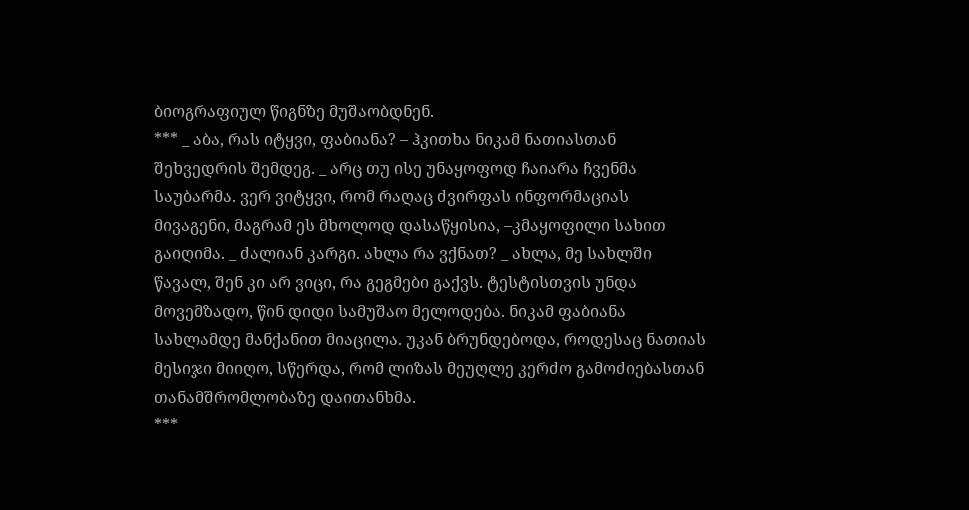ბიოგრაფიულ წიგნზე მუშაობდნენ.
*** _ აბა, რას იტყვი, ფაბიანა? – ჰკითხა ნიკამ ნათიასთან შეხვედრის შემდეგ. _ არც თუ ისე უნაყოფოდ ჩაიარა ჩვენმა საუბარმა. ვერ ვიტყვი, რომ რაღაც ძვირფას ინფორმაციას მივაგენი, მაგრამ ეს მხოლოდ დასაწყისია, –კმაყოფილი სახით გაიღიმა. _ ძალიან კარგი. ახლა რა ვქნათ? _ ახლა, მე სახლში წავალ, შენ კი არ ვიცი, რა გეგმები გაქვს. ტესტისთვის უნდა მოვემზადო, წინ დიდი სამუშაო მელოდება. ნიკამ ფაბიანა სახლამდე მანქანით მიაცილა. უკან ბრუნდებოდა, როდესაც ნათიას მესიჯი მიიღო, სწერდა, რომ ლიზას მეუღლე კერძო გამოძიებასთან თანამშრომლობაზე დაითანხმა.
***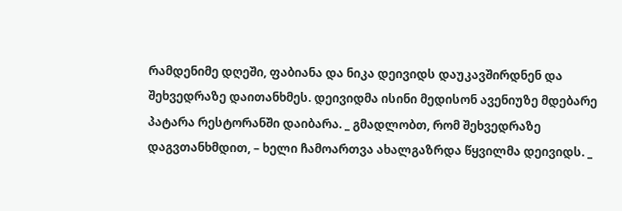რამდენიმე დღეში, ფაბიანა და ნიკა დეივიდს დაუკავშირდნენ და შეხვედრაზე დაითანხმეს. დეივიდმა ისინი მედისონ ავენიუზე მდებარე პატარა რესტორანში დაიბარა. _ გმადლობთ, რომ შეხვედრაზე დაგვთანხმდით, – ხელი ჩამოართვა ახალგაზრდა წყვილმა დეივიდს. _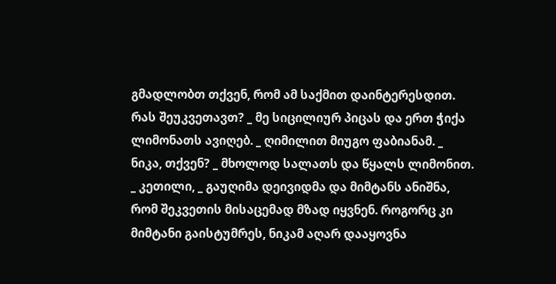გმადლობთ თქვენ, რომ ამ საქმით დაინტერესდით. რას შეუკვეთავთ? _ მე სიცილიურ პიცას და ერთ ჭიქა ლიმონათს ავიღებ. _ ღიმილით მიუგო ფაბიანამ. _ ნიკა, თქვენ? _ მხოლოდ სალათს და წყალს ლიმონით. _ კეთილი, _ გაუღიმა დეივიდმა და მიმტანს ანიშნა, რომ შეკვეთის მისაცემად მზად იყვნენ. როგორც კი მიმტანი გაისტუმრეს, ნიკამ აღარ დააყოვნა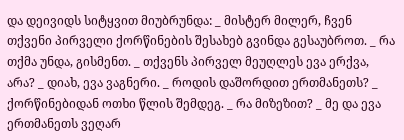და დეივიდს სიტყვით მიუბრუნდა: _ მისტერ მილერ, ჩვენ თქვენი პირველი ქორწინების შესახებ გვინდა გესაუბროთ. _ რა თქმა უნდა, გისმენთ. _ თქვენს პირველ მეუღლეს ევა ერქვა, არა? _ დიახ, ევა ვაგნერი. _ როდის დაშორდით ერთმანეთს? _ ქორწინებიდან ოთხი წლის შემდეგ. _ რა მიზეზით? _ მე და ევა ერთმანეთს ვეღარ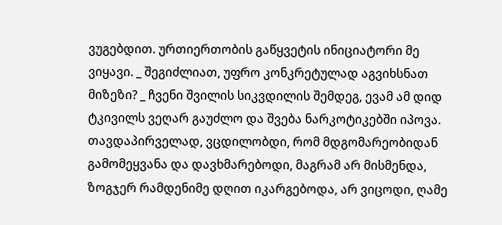ვუგებდით. ურთიერთობის გაწყვეტის ინიციატორი მე ვიყავი. _ შეგიძლიათ, უფრო კონკრეტულად აგვიხსნათ მიზეზი? _ ჩვენი შვილის სიკვდილის შემდეგ, ევამ ამ დიდ ტკივილს ვეღარ გაუძლო და შვება ნარკოტიკებში იპოვა. თავდაპირველად, ვცდილობდი, რომ მდგომარეობიდან გამომეყვანა და დავხმარებოდი, მაგრამ არ მისმენდა, ზოგჯერ რამდენიმე დღით იკარგებოდა, არ ვიცოდი, ღამე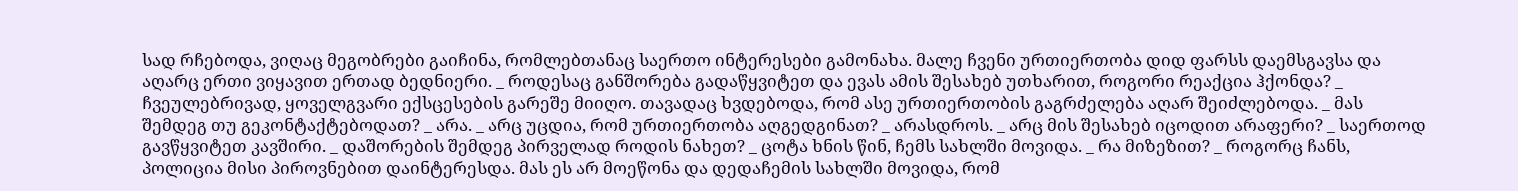სად რჩებოდა, ვიღაც მეგობრები გაიჩინა, რომლებთანაც საერთო ინტერესები გამონახა. მალე ჩვენი ურთიერთობა დიდ ფარსს დაემსგავსა და აღარც ერთი ვიყავით ერთად ბედნიერი. _ როდესაც განშორება გადაწყვიტეთ და ევას ამის შესახებ უთხარით, როგორი რეაქცია ჰქონდა? _ ჩვეულებრივად, ყოველგვარი ექსცესების გარეშე მიიღო. თავადაც ხვდებოდა, რომ ასე ურთიერთობის გაგრძელება აღარ შეიძლებოდა. _ მას შემდეგ თუ გეკონტაქტებოდათ? _ არა. _ არც უცდია, რომ ურთიერთობა აღგედგინათ? _ არასდროს. _ არც მის შესახებ იცოდით არაფერი? _ საერთოდ გავწყვიტეთ კავშირი. _ დაშორების შემდეგ პირველად როდის ნახეთ? _ ცოტა ხნის წინ, ჩემს სახლში მოვიდა. _ რა მიზეზით? _ როგორც ჩანს, პოლიცია მისი პიროვნებით დაინტერესდა. მას ეს არ მოეწონა და დედაჩემის სახლში მოვიდა, რომ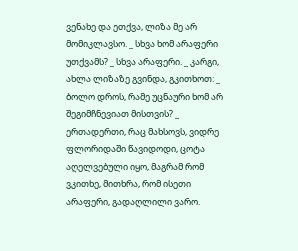ვენახე და ეთქვა, ლიზა მე არ მომიკლავსო. _ სხვა ხომ არაფერი უთქვამს? _ სხვა არაფერი. _ კარგი, ახლა ლიზაზე გვინდა, გკითხოთ: _ ბოლო დროს, რამე უცნაური ხომ არ შეგიმჩნევიათ მისთვის? _ ერთადერთი, რაც მახსოვს, ვიდრე ფლორიდაში წავიდოდი, ცოტა აღელვებული იყო, მაგრამ რომ ვკითხე, მითხრა, რომ ისეთი არაფერი, გადაღლილი ვარო.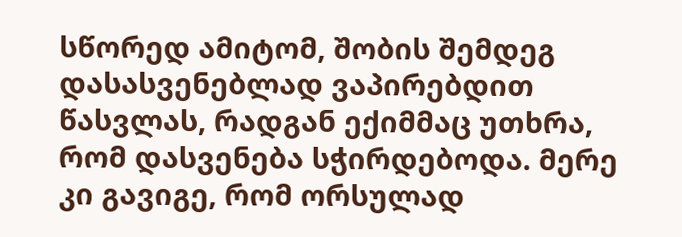სწორედ ამიტომ, შობის შემდეგ დასასვენებლად ვაპირებდით წასვლას, რადგან ექიმმაც უთხრა, რომ დასვენება სჭირდებოდა. მერე კი გავიგე, რომ ორსულად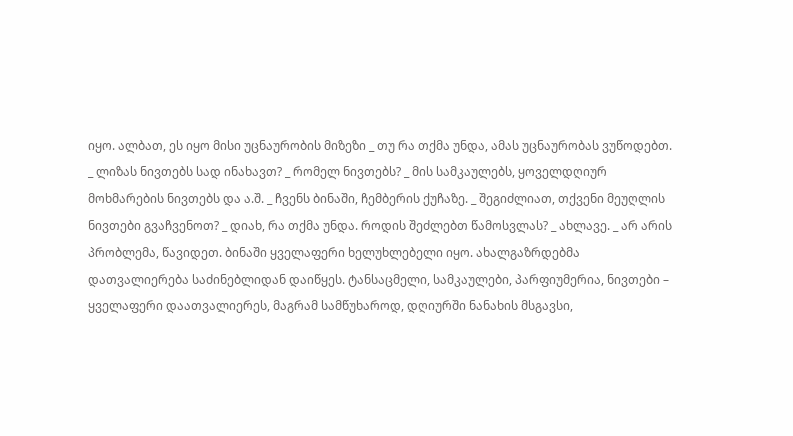იყო. ალბათ, ეს იყო მისი უცნაურობის მიზეზი _ თუ რა თქმა უნდა, ამას უცნაურობას ვუწოდებთ. _ ლიზას ნივთებს სად ინახავთ? _ რომელ ნივთებს? _ მის სამკაულებს, ყოველდღიურ მოხმარების ნივთებს და ა.შ. _ ჩვენს ბინაში, ჩემბერის ქუჩაზე. _ შეგიძლიათ, თქვენი მეუღლის ნივთები გვაჩვენოთ? _ დიახ, რა თქმა უნდა. როდის შეძლებთ წამოსვლას? _ ახლავე. _ არ არის პრობლემა, წავიდეთ. ბინაში ყველაფერი ხელუხლებელი იყო. ახალგაზრდებმა დათვალიერება საძინებლიდან დაიწყეს. ტანსაცმელი, სამკაულები, პარფიუმერია, ნივთები – ყველაფერი დაათვალიერეს, მაგრამ სამწუხაროდ, დღიურში ნანახის მსგავსი,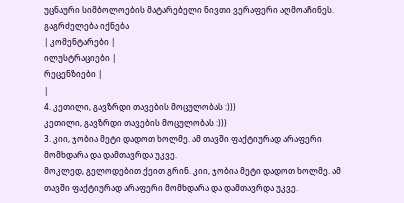უცნაური სიმბოლოების მატარებელი ნივთი ვერაფერი აღმოაჩინეს.
გაგრძელება იქნება
| კომენტარები |
ილუსტრაციები |
რეცენზიები |
|
4. კეთილი, გავზრდი თავების მოცულობას :)))
კეთილი, გავზრდი თავების მოცულობას :)))
3. კიი, ჯობია მეტი დადოთ ხოლმე. ამ თავში ფაქტიურად არაფერი მომხდარა და დამთავრდა უკვე.
მოკლედ, გელოდებით ქეით გრინ. კიი, ჯობია მეტი დადოთ ხოლმე. ამ თავში ფაქტიურად არაფერი მომხდარა და დამთავრდა უკვე.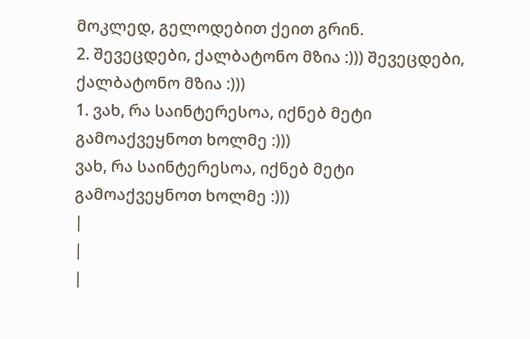მოკლედ, გელოდებით ქეით გრინ.
2. შევეცდები, ქალბატონო მზია :))) შევეცდები, ქალბატონო მზია :)))
1. ვახ, რა საინტერესოა, იქნებ მეტი გამოაქვეყნოთ ხოლმე :)))
ვახ, რა საინტერესოა, იქნებ მეტი გამოაქვეყნოთ ხოლმე :)))
|
|
|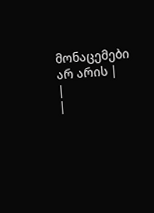მონაცემები არ არის |
|
|